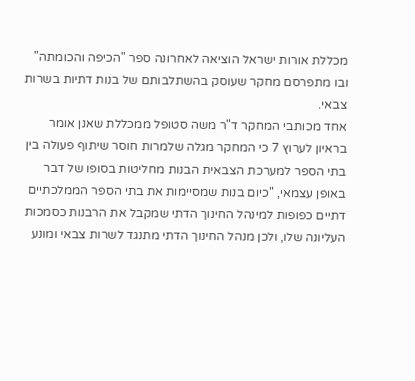מכללת אורות ישראל הוציאה לאחרונה ספר "הכיפה והכומתה" ובו מתפרסם מחקר שעוסק בהשתלבותם של בנות דתיות בשרות צבאי.
אחד מכותבי המחקר ד"ר משה סטופל ממכללת שאנן אומר בראיון לערוץ 7 כי המחקר מגלה שלמרות חוסר שיתוף פעולה בין בתי הספר למערכת הצבאית הבנות מחליטות בסופו של דבר באופן עצמאי, "כיום בנות שמסיימות את בתי הספר הממלכתיים דתיים כפופות למינהל החינוך הדתי שמקבל את הרבנות כסמכות העליונה שלו, ולכן מנהל החינוך הדתי מתנגד לשרות צבאי ומונע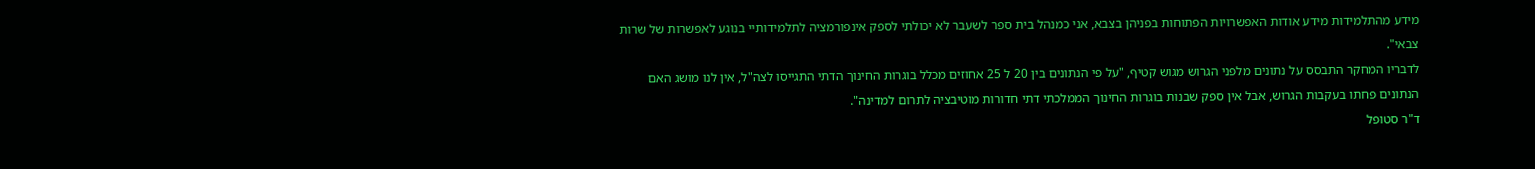מידע מהתלמידות מידע אודות האפשרויות הפתוחות בפניהן בצבא, אני כמנהל בית ספר לשעבר לא יכולתי לספק אינפורמציה לתלמידותיי בנוגע לאפשרות של שרות צבאי".
לדבריו המחקר התבסס על נתונים מלפני הגרוש מגוש קטיף, "על פי הנתונים בין 20 ל 25 אחוזים מכלל בוגרות החינוך הדתי התגייסו לצה"ל, אין לנו מושג האם הנתונים פחתו בעקבות הגרוש, אבל אין ספק שבנות בוגרות החינוך הממלכתי דתי חדורות מוטיבציה לתרום למדינה".
ד"ר סטופל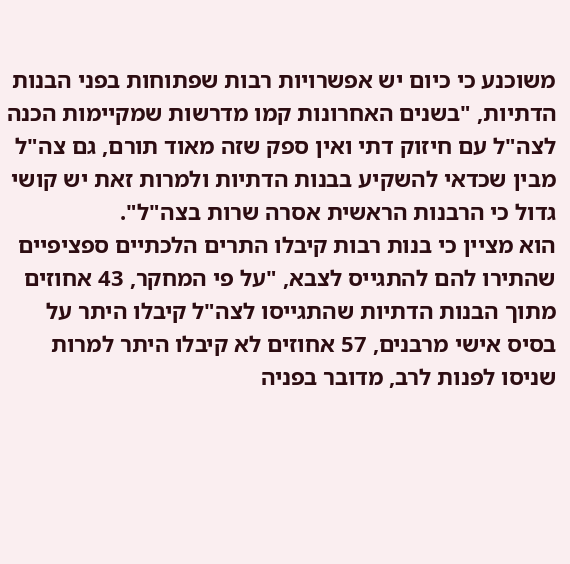משוכנע כי כיום יש אפשרויות רבות שפתוחות בפני הבנות הדתיות, "בשנים האחרונות קמו מדרשות שמקיימות הכנה לצה"ל עם חיזוק דתי ואין ספק שזה מאוד תורם, גם צה"ל מבין שכדאי להשקיע בבנות הדתיות ולמרות זאת יש קושי גדול כי הרבנות הראשית אסרה שרות בצה"ל".
הוא מציין כי בנות רבות קיבלו התרים הלכתיים ספציפיים שהתירו להם להתגייס לצבא, "על פי המחקר, 43 אחוזים מתוך הבנות הדתיות שהתגייסו לצה"ל קיבלו היתר על בסיס אישי מרבנים, 57 אחוזים לא קיבלו היתר למרות שניסו לפנות לרב, מדובר בפניה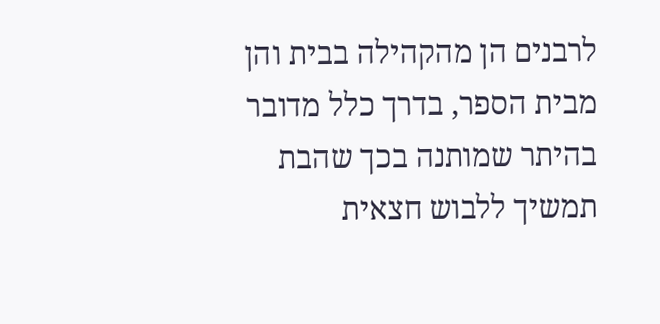לרבנים הן מהקהילה בבית והן מבית הספר, בדרך כלל מדובר בהיתר שמותנה בכך שהבת תמשיך ללבוש חצאית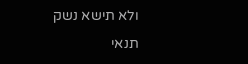ולא תישא נשק תנאי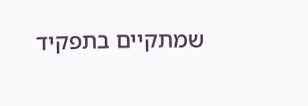שמתקיים בתפקיד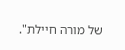של מורה חיילת".